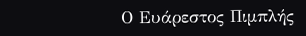Ο Ευάρεστος Πιμπλής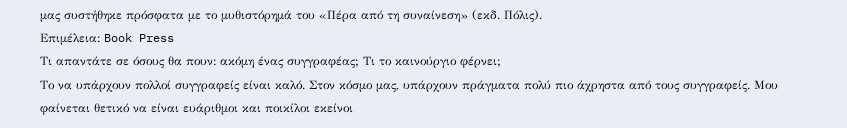μας συστήθηκε πρόσφατα με το μυθιστόρημά του «Πέρα από τη συναίνεση» (εκδ. Πόλις).
Επιμέλεια: Book Press
Τι απαντάτε σε όσους θα πουν: ακόμη ένας συγγραφέας; Τι το καινούργιο φέρνει;
Tο να υπάρχουν πολλοί συγγραφείς είναι καλό. Στον κόσμο μας, υπάρχουν πράγματα πολύ πιο άχρηστα από τους συγγραφείς. Μου φαίνεται θετικό να είναι ευάριθμοι και ποικίλοι εκείνοι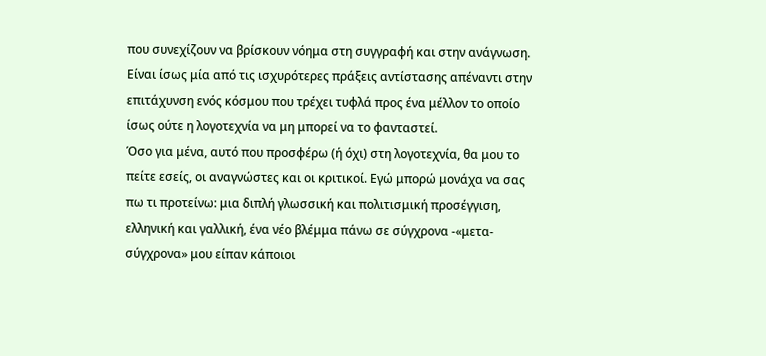που συνεχίζουν να βρίσκουν νόημα στη συγγραφή και στην ανάγνωση. Είναι ίσως μία από τις ισχυρότερες πράξεις αντίστασης απέναντι στην επιτάχυνση ενός κόσμου που τρέχει τυφλά προς ένα μέλλον το οποίο ίσως ούτε η λογοτεχνία να μη μπορεί να το φανταστεί.
Όσο για μένα, αυτό που προσφέρω (ή όχι) στη λογοτεχνία, θα μου το πείτε εσείς, οι αναγνώστες και οι κριτικοί. Εγώ μπορώ μονάχα να σας πω τι προτείνω: μια διπλή γλωσσική και πολιτισμική προσέγγιση, ελληνική και γαλλική, ένα νέο βλέμμα πάνω σε σύγχρονα -«μετα-σύγχρονα» μου είπαν κάποιοι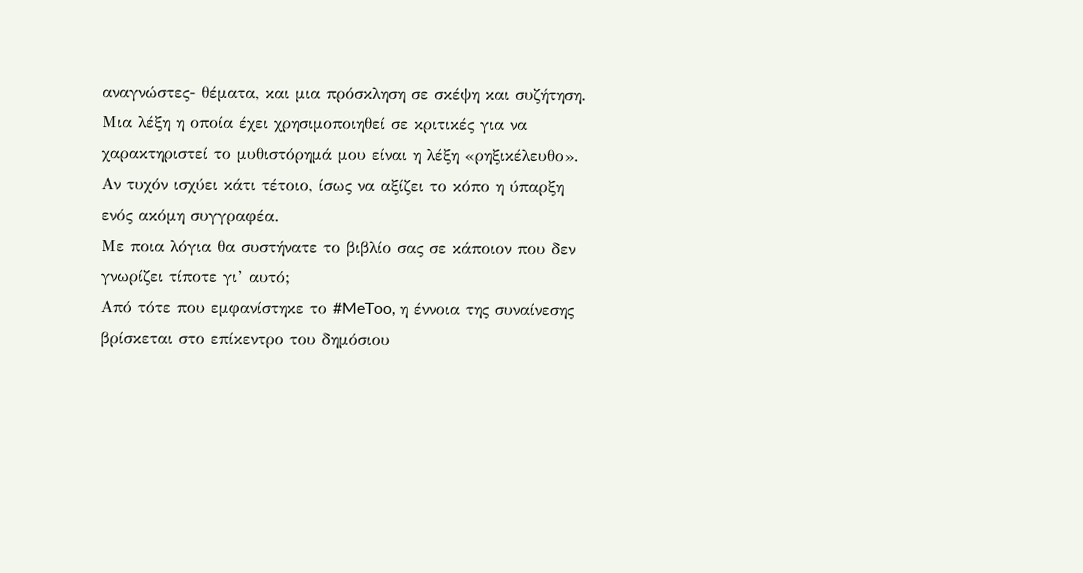αναγνώστες- θέματα, και μια πρόσκληση σε σκέψη και συζήτηση. Μια λέξη η οποία έχει χρησιμοποιηθεί σε κριτικές για να χαρακτηριστεί το μυθιστόρημά μου είναι η λέξη «ρηξικέλευθο». Αν τυχόν ισχύει κάτι τέτοιο, ίσως να αξίζει το κόπο η ύπαρξη ενός ακόμη συγγραφέα.
Με ποια λόγια θα συστήνατε το βιβλίο σας σε κάποιον που δεν γνωρίζει τίποτε γι’ αυτό;
Από τότε που εμφανίστηκε το #MeToo, η έννοια της συναίνεσης βρίσκεται στο επίκεντρο του δημόσιου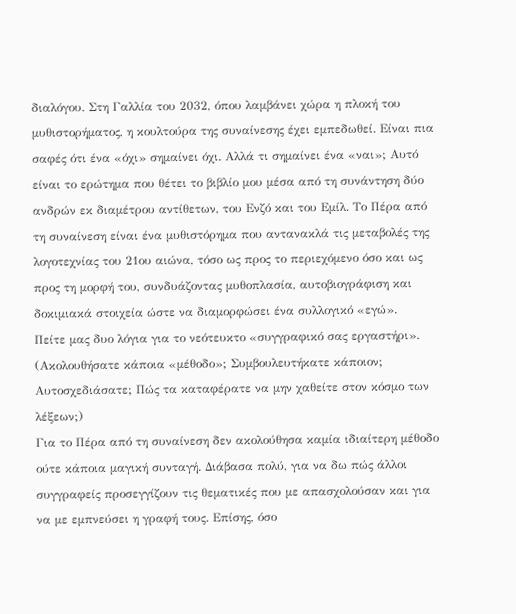διαλόγου. Στη Γαλλία του 2032, όπου λαμβάνει χώρα η πλοκή του μυθιστορήματος, η κουλτούρα της συναίνεσης έχει εμπεδωθεί. Είναι πια σαφές ότι ένα «όχι» σημαίνει όχι. Αλλά τι σημαίνει ένα «ναι»; Αυτό είναι το ερώτημα που θέτει το βιβλίο μου μέσα από τη συνάντηση δύο ανδρών εκ διαμέτρου αντίθετων, του Ενζό και του Εμίλ. Το Πέρα από τη συναίνεση είναι ένα μυθιστόρημα που αντανακλά τις μεταβολές της λογοτεχνίας του 21ου αιώνα, τόσο ως προς το περιεχόμενο όσο και ως προς τη μορφή του, συνδυάζοντας μυθοπλασία, αυτοβιογράφιση και δοκιμιακά στοιχεία ώστε να διαμορφώσει ένα συλλογικό «εγώ».
Πείτε μας δυο λόγια για το νεότευκτο «συγγραφικό σας εργαστήρι». (Ακολουθήσατε κάποια «μέθοδο»; Συμβουλευτήκατε κάποιον; Αυτοσχεδιάσατε; Πώς τα καταφέρατε να μην χαθείτε στον κόσμο των λέξεων;)
Για το Πέρα από τη συναίνεση δεν ακολούθησα καμία ιδιαίτερη μέθοδο ούτε κάποια μαγική συνταγή. Διάβασα πολύ, για να δω πώς άλλοι συγγραφείς προσεγγίζουν τις θεματικές που με απασχολούσαν και για να με εμπνεύσει η γραφή τους. Επίσης, όσο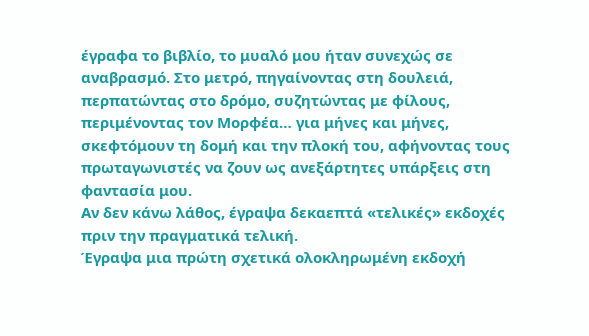έγραφα το βιβλίο, το μυαλό μου ήταν συνεχώς σε αναβρασμό. Στο μετρό, πηγαίνοντας στη δουλειά, περπατώντας στο δρόμο, συζητώντας με φίλους, περιμένοντας τον Μορφέα… για μήνες και μήνες, σκεφτόμουν τη δομή και την πλοκή του, αφήνοντας τους πρωταγωνιστές να ζουν ως ανεξάρτητες υπάρξεις στη φαντασία μου.
Αν δεν κάνω λάθος, έγραψα δεκαεπτά «τελικές» εκδοχές πριν την πραγματικά τελική.
Έγραψα μια πρώτη σχετικά ολοκληρωμένη εκδοχή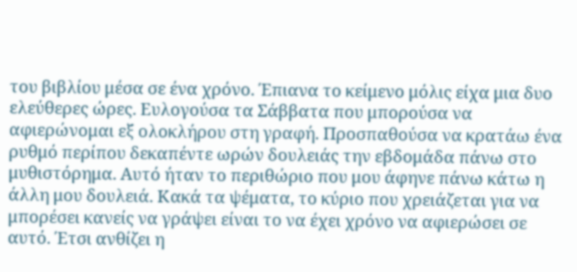του βιβλίου μέσα σε ένα χρόνο. Έπιανα το κείμενο μόλις είχα μια δυο ελεύθερες ώρες. Ευλογούσα τα Σάββατα που μπορούσα να αφιερώνομαι εξ ολοκλήρου στη γραφή. Προσπαθούσα να κρατάω ένα ρυθμό περίπου δεκαπέντε ωρών δουλειάς την εβδομάδα πάνω στο μυθιστόρημα. Αυτό ήταν το περιθώριο που μου άφηνε πάνω κάτω η άλλη μου δουλειά. Κακά τα ψέματα, το κύριο που χρειάζεται για να μπορέσει κανείς να γράψει είναι το να έχει χρόνο να αφιερώσει σε αυτό. Έτσι ανθίζει η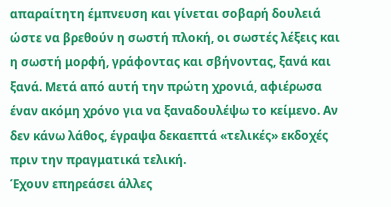απαραίτητη έμπνευση και γίνεται σοβαρή δουλειά ώστε να βρεθούν η σωστή πλοκή, οι σωστές λέξεις και η σωστή μορφή, γράφοντας και σβήνοντας, ξανά και ξανά. Μετά από αυτή την πρώτη χρονιά, αφιέρωσα έναν ακόμη χρόνο για να ξαναδουλέψω το κείμενο. Αν δεν κάνω λάθος, έγραψα δεκαεπτά «τελικές» εκδοχές πριν την πραγματικά τελική.
Έχουν επηρεάσει άλλες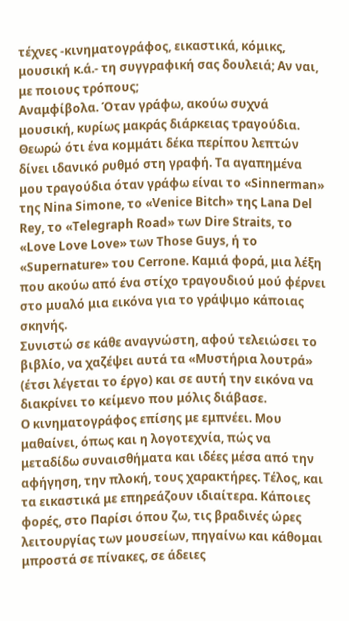τέχνες -κινηματογράφος, εικαστικά, κόμικς, μουσική κ.ά.- τη συγγραφική σας δουλειά; Αν ναι, με ποιους τρόπους;
Αναμφίβολα. Όταν γράφω, ακούω συχνά μουσική, κυρίως μακράς διάρκειας τραγούδια. Θεωρώ ότι ένα κομμάτι δέκα περίπου λεπτών δίνει ιδανικό ρυθμό στη γραφή. Τα αγαπημένα μου τραγούδια όταν γράφω είναι το «Sinnerman» της Nina Simone, το «Venice Bitch» της Lana Del Rey, το «Telegraph Road» των Dire Straits, το «Love Love Love» των Those Guys, ή το «Supernature» του Cerrone. Καμιά φορά, μια λέξη που ακούω από ένα στίχο τραγουδιού μού φέρνει στο μυαλό μια εικόνα για το γράψιμο κάποιας σκηνής.
Συνιστώ σε κάθε αναγνώστη, αφού τελειώσει το βιβλίο, να χαζέψει αυτά τα «Μυστήρια λουτρά» (έτσι λέγεται το έργο) και σε αυτή την εικόνα να διακρίνει το κείμενο που μόλις διάβασε.
Ο κινηματογράφος επίσης με εμπνέει. Μου μαθαίνει, όπως και η λογοτεχνία, πώς να μεταδίδω συναισθήματα και ιδέες μέσα από την αφήγηση, την πλοκή, τους χαρακτήρες. Τέλος, και τα εικαστικά με επηρεάζουν ιδιαίτερα. Κάποιες φορές, στο Παρίσι όπου ζω, τις βραδινές ώρες λειτουργίας των μουσείων, πηγαίνω και κάθομαι μπροστά σε πίνακες, σε άδειες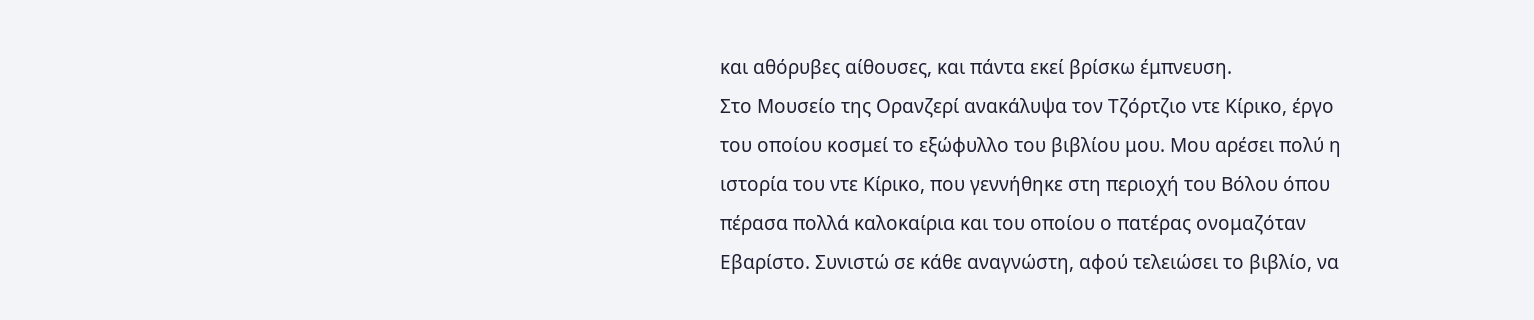και αθόρυβες αίθουσες, και πάντα εκεί βρίσκω έμπνευση.
Στο Μουσείο της Ορανζερί ανακάλυψα τον Τζόρτζιο ντε Κίρικο, έργο του οποίου κοσμεί το εξώφυλλο του βιβλίου μου. Μου αρέσει πολύ η ιστορία του ντε Κίρικο, που γεννήθηκε στη περιοχή του Βόλου όπου πέρασα πολλά καλοκαίρια και του οποίου ο πατέρας ονομαζόταν Εβαρίστο. Συνιστώ σε κάθε αναγνώστη, αφού τελειώσει το βιβλίο, να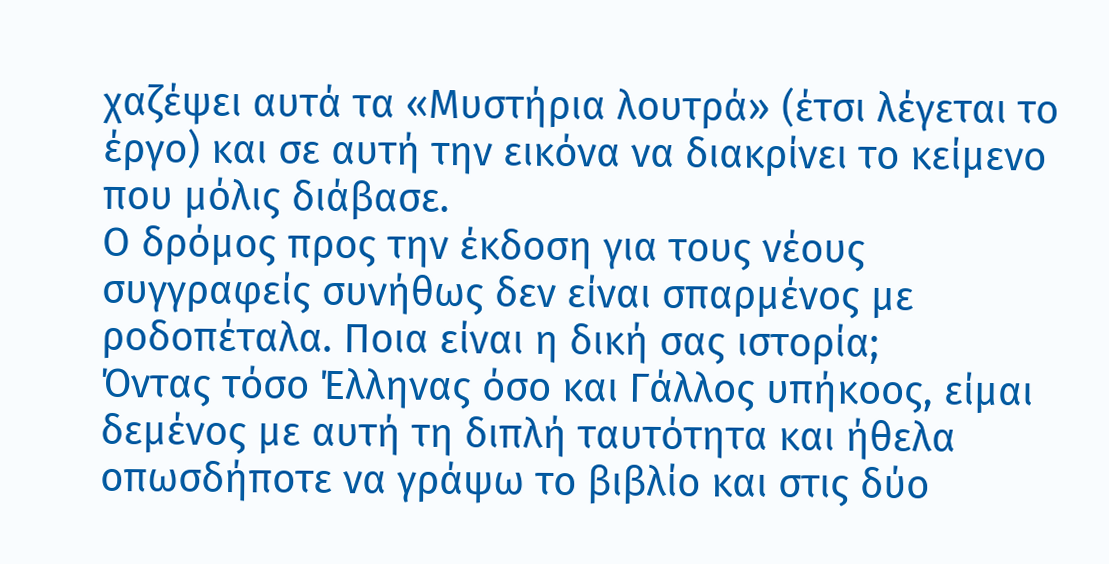χαζέψει αυτά τα «Μυστήρια λουτρά» (έτσι λέγεται το έργο) και σε αυτή την εικόνα να διακρίνει το κείμενο που μόλις διάβασε.
Ο δρόμος προς την έκδοση για τους νέους συγγραφείς συνήθως δεν είναι σπαρμένος με ροδοπέταλα. Ποια είναι η δική σας ιστορία;
Όντας τόσο Έλληνας όσο και Γάλλος υπήκοος, είμαι δεμένος με αυτή τη διπλή ταυτότητα και ήθελα οπωσδήποτε να γράψω το βιβλίο και στις δύο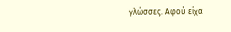γλώσσες. Αφού είχα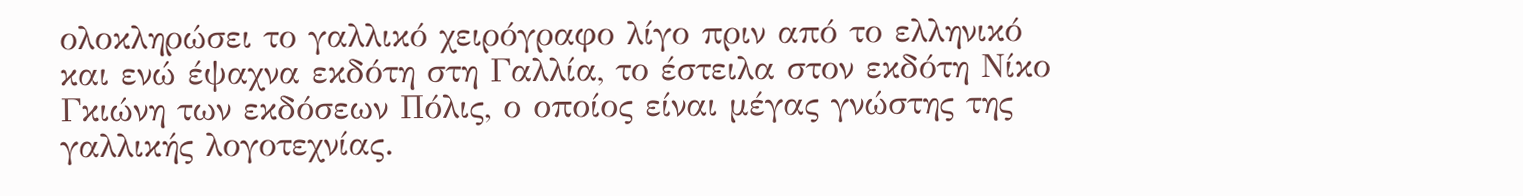ολοκληρώσει το γαλλικό χειρόγραφο λίγο πριν από το ελληνικό και ενώ έψαχνα εκδότη στη Γαλλία, το έστειλα στον εκδότη Νίκο Γκιώνη των εκδόσεων Πόλις, ο οποίος είναι μέγας γνώστης της γαλλικής λογοτεχνίας.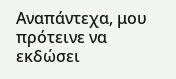Αναπάντεχα, μου πρότεινε να εκδώσει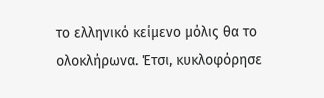το ελληνικό κείμενο μόλις θα το ολοκλήρωνα. Έτσι, κυκλοφόρησε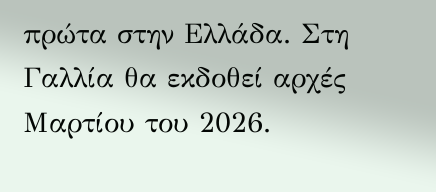πρώτα στην Ελλάδα. Στη Γαλλία θα εκδοθεί αρχές Μαρτίου του 2026.